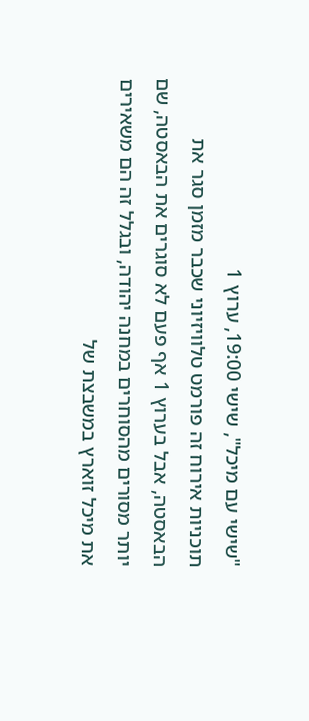"שישי עם מיכל", שישי 19:00, ערוץ 1
תוכניות אירוח זה פורמט טלוויזיוני שכבר מזמן סגר את הבאסטה, אבל בערוץ 1 אף פעם לא סוגרים את הבאסטה, שם יותר מסורים מהסוחרים במחנה יהודה, ובגלל זה הם משאירים את מיכל זוארץ במשבצת של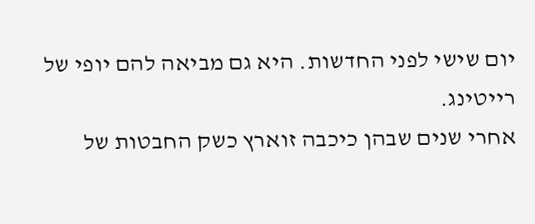יום שישי לפני החדשות. היא גם מביאה להם יופי של רייטינג.
אחרי שנים שבהן כיכבה זוארץ כשק החבטות של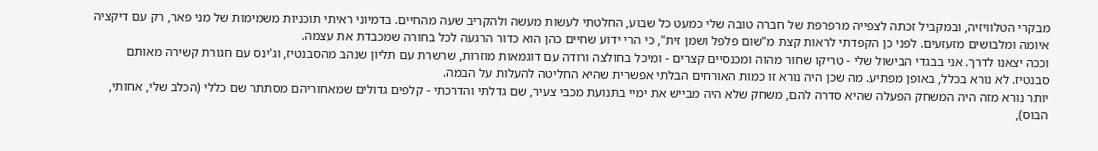מבקרי הטלוויזיה, ובמקביל זכתה לצפייה מרפרפת של חברה טובה שלי כמעט כל שבוע, החלטתי לעשות מעשה ולהקריב שעה מהחיים. בדמיוני ראיתי תוכניות משמימות של מני פאר, רק עם דיקציה איומה ומלבושים מזעזעים. לפני כן הקפדתי לראות קצת מ"שום פלפל ושמן זית", כי הרי ידוע שחיים כהן הוא כדור הרגעה לכל בחורה שמכבדת את עצמה.
וככה יצאנו לדרך. אני בבגדי הבישול שלי - טריקו שחור מהוה ומכנסיים קצרים - ומיכל בחולצה ורודה עם דוגמאות מוזרות, שרשרת עם תליון שנהב מהסבנטיז, וג'ינס עם חגורת קשירה מאותם סבנטיז. לא נורא בכלל, באופן מפתיע. מה שכן היה נורא זו כמות האורחים הבלתי אפשרית שהיא החליטה להעלות על הבמה.
יותר נורא מזה היה המשחק הפעלה שהיא סדרה להם, משחק שלא היה מבייש את ימיי בתנועת מכבי צעיר, שם גדלתי והדרכתי - קלפים גדולים שמאחוריהם מסתתר שם כללי (הכלב שלי, אחותי, הבוס),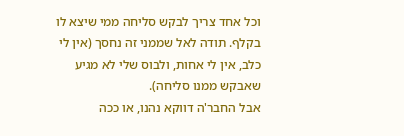וכל אחד צריך לבקש סליחה ממי שיצא לו בקלף. תודה לאל שממני זה נחסך (אין לי כלב, אין לי אחות, ולבוס שלי לא מגיע שאבקש ממנו סליחה).
אבל החבר'ה דווקא נהנו, או ככה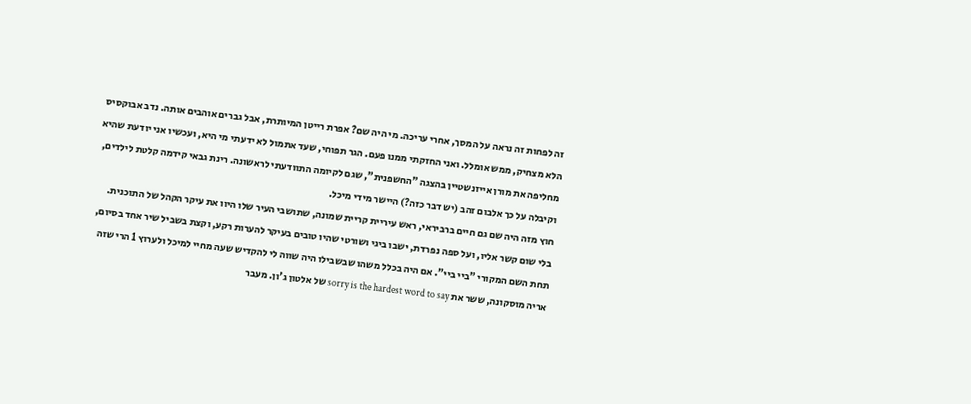זה לפחות זה נראה על המסך, אחרי עריכה. מי היה שם? אפרת רייטן המיותרת, אבל גברים אוהבים אותה. נדב אבוקסיס הלא מצחיק, ממש אומלל. ואני החזקתי ממנו פעם. הגר תפוחי, שעד אתמול לא ידעתי מי היא, ועכשיו אני יודעת שהיא מחליפה את מורן אייזנשטיין בהצגה "החשפנית", שגם לקיומה התוודעתי לראשונה. רינת גבאי קידמה קלטת לילדים, וקיבלה על כך אלבום זהב (יש דבר כזה?) היישר מידי מיכל.
חוץ מזה היה שם גם חיים ברביראי, ראש עיריית קריית שמונה, שתושבי העיר שלו היוו את עיקר הקהל של התוכנית. בלי שום קשר אליו, ועל ספה נפרדת, ישבו ביגי ושורטי שהיו טובים בעיקר להערות רקע, וקצת בשביל שיר אחד בסיום, תחת השם המקורי "ביי ביי". אם היה בכלל משהו שבשבילו היה שווה לי להקדיש שעה מחיי למיכל ולערוץ 1 הרי שזה אריה מוסקונה, ששר את sorry is the hardest word to say של אלטון ג'ון. מעבר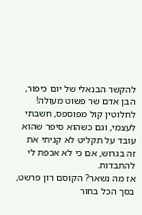להקשר הבנאלי של יום כיפור, הבן אדם שר פשוט מעולה! לחלוטין קול מפוספס, חשבתי לעצמי, וגם כשהוא סיפר שהוא עובד על תקליט לא קניתי את זה בגרוש, אם כי לא אכפת לי להתבדות.
אז מה נשאר? הקוסם רון פרשט, בסך הכל בחור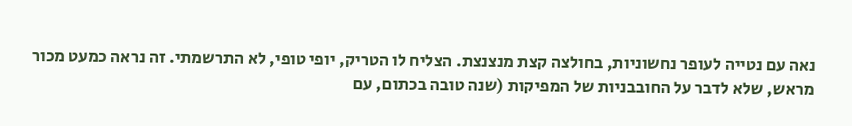נאה עם נטייה לעופר נחשוניות, בחולצה קצת מנצנצת. הצליח לו הטריק, יופי טופי, לא התרשמתי. זה נראה כמעט מכור מראש, שלא לדבר על החובבניות של המפיקות (שנה טובה בכתום, עם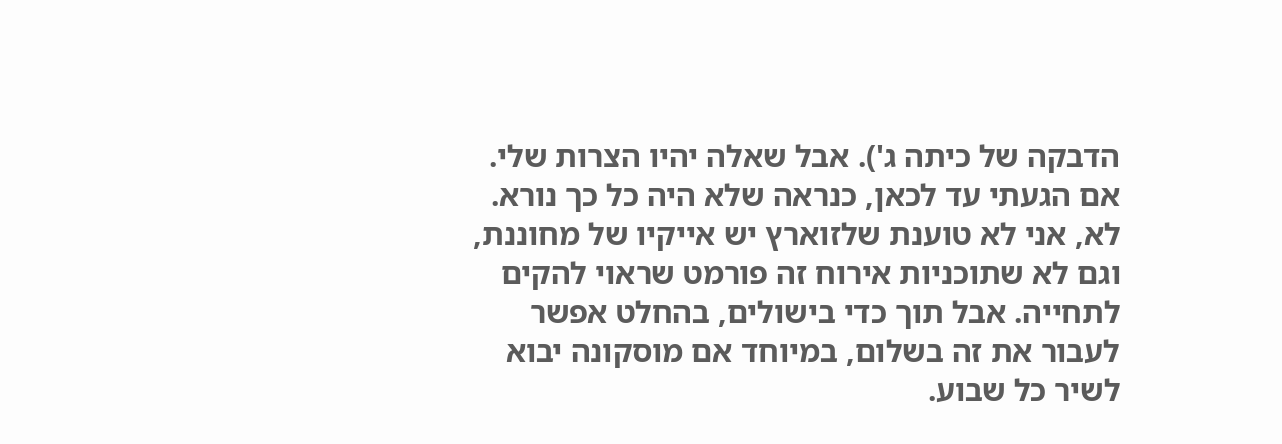הדבקה של כיתה ג'). אבל שאלה יהיו הצרות שלי. אם הגעתי עד לכאן, כנראה שלא היה כל כך נורא. לא, אני לא טוענת שלזוארץ יש אייקיו של מחוננת, וגם לא שתוכניות אירוח זה פורמט שראוי להקים לתחייה. אבל תוך כדי בישולים, בהחלט אפשר לעבור את זה בשלום, במיוחד אם מוסקונה יבוא לשיר כל שבוע.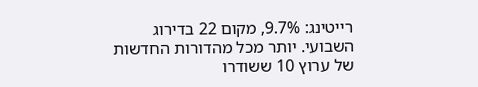רייטינג: 9.7%, מקום 22 בדירוג השבועי. יותר מכל מהדורות החדשות של ערוץ 10 ששודרו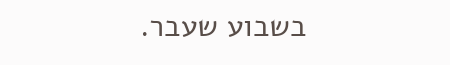בשבוע שעבר.